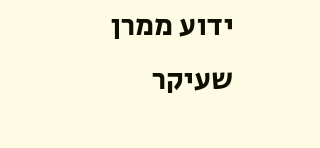ידוע ממרן שעיקר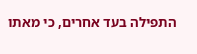התפילה בעד אחרים, כי מאתו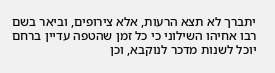יתברך לא תצא הרעות, אלא צירופים, וביאר בשם רבו אחיהו השילוני כי כל זמן שהטפה עדיין ברחם יוכל לשנות מדכר לנוקבא, וכן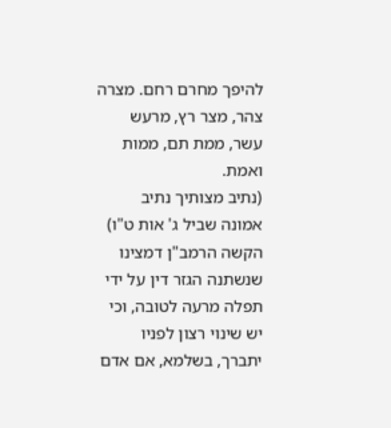להיפך מחרם רחם. מצרה צהר, מצר רץ, מרעש עשר, ממת תם, ממות ואמת.
(נתיב מצותיך נתיב אמונה שביל ג' אות ט"ו)
הקשה הרמב"ן דמצינו שנשתנה הגזר דין על ידי תפלה מרעה לטובה, וכי יש שינוי רצון לפניו יתברך, בשלמא, אם אדם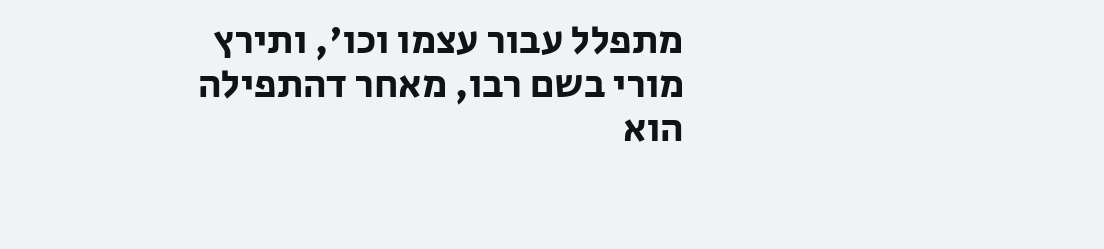מתפלל עבור עצמו וכו', ותירץ מורי בשם רבו, מאחר דהתפילה הוא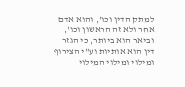למתק הדין וכו', והוא אדם אחר ולא זה הראשון וכו', וביאר הוא ביותר, כי הגזר דין הוא אותיות וע"י הצירוף ומילוי ומילוי המילוי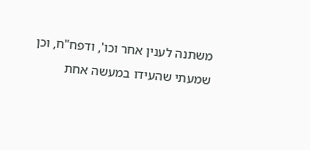משתנה לענין אחר וכו', ודפח"ח, וכן שמעתי שהעידו במעשה אחת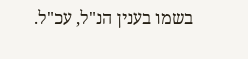בשמו בענין הנ"ל, עכ"ל.